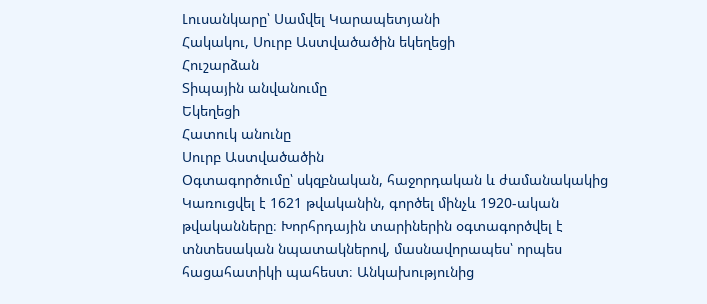Լուսանկարը՝ Սամվել Կարապետյանի
Հակակու, Սուրբ Աստվածածին եկեղեցի
Հուշարձան
Տիպային անվանումը
Եկեղեցի
Հատուկ անունը
Սուրբ Աստվածածին
Օգտագործումը՝ սկզբնական, հաջորդական և ժամանակակից
Կառուցվել է 1621 թվականին, գործել մինչև 1920-ական թվականները։ Խորհրդային տարիներին օգտագործվել է տնտեսական նպատակներով, մասնավորապես՝ որպես հացահատիկի պահեստ։ Անկախությունից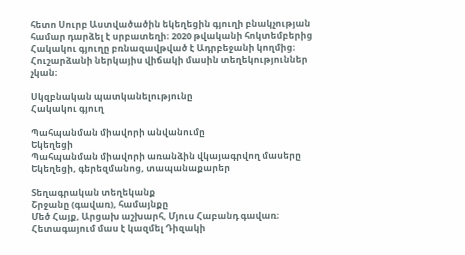հետո Սուրբ Աստվածածին եկեղեցին գյուղի բնակչության համար դարձել է սրբատեղի։ 2020 թվականի հոկտեմբերից Հակակու գյուղը բռնազավթված է Ադրբեջանի կողմից։ Հուշարձանի ներկայիս վիճակի մասին տեղեկություններ չկան։

Սկզբնական պատկանելությունը
Հակակու գյուղ

Պահպանման միավորի անվանումը
Եկեղեցի
Պահպանման միավորի առանձին վկայագրվող մասերը
Եկեղեցի, գերեզմանոց, տապանաքարեր

Տեղագրական տեղեկանք
Շրջանը (գավառ), համայնքը
Մեծ Հայք, Արցախ աշխարհ, Մյուս Հաբանդ գավառ։ Հետագայում մաս է կազմել Դիզակի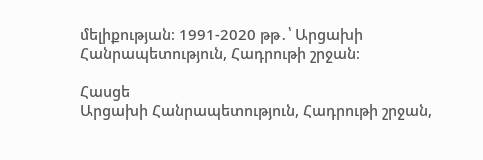մելիքության։ 1991-2020 թթ․՝ Արցախի Հանրապետություն, Հադրութի շրջան։

Հասցե
Արցախի Հանրապետություն, Հադրութի շրջան,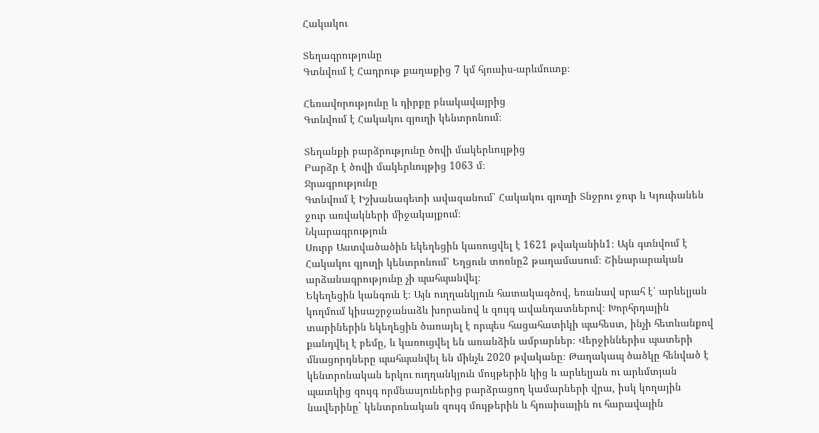Հակակու

Տեղագրությունը
Գտնվում է Հադրութ քաղաքից 7 կմ հյուսիս-արևմուտք։

Հեռավորությունը և դիրքը բնակավայրից
Գտնվում է Հակակու գյուղի կենտրոնում։

Տեղանքի բարձրությունը ծովի մակերևույթից
Բարձր է ծովի մակերևույթից 1063 մ։
Ջրագրությունը
Գտնվում է Իշխանագետի ավազանում՝ Հակակու գյուղի Տնջրու ջուր և Կյուփանեն ջուր առվակների միջակայքում։
Նկարագրություն
Սուրբ Աստվածածին եկեղեցին կառուցվել է 1621 թվականին1։ Այն գտնվում է Հակակու գյուղի կենտրոնում՝ Եղցուն տոռնը2 թաղամասում։ Շինարարական արձանագրությունը չի պահպանվել։
Եկեղեցին կանգուն է։ Այն ուղղանկյուն հատակագծով, եռանավ սրահ է՝ արևելյան կողմում կիսաշրջանաձև խորանով և զույգ ավանդատներով։ Խորհրդային տարիներին եկեղեցին ծառայել է որպես հացահատիկի պահեստ, ինչի հետևանքով քանդվել է բեմը, և կառուցվել են առանձին ամբարներ։ Վերջիններիս պատերի մնացորդները պահպանվել են մինչև 2020 թվականը։ Թաղակապ ծածկը հենված է կենտրոնական երկու ուղղանկյուն մույթերին կից և արևելյան ու արևմտյան պատկից զույգ որմնասյուներից բարձրացող կամարների վրա, իսկ կողային նավերինը` կենտրոնական զույգ մույթերին և հյուսիսային ու հարավային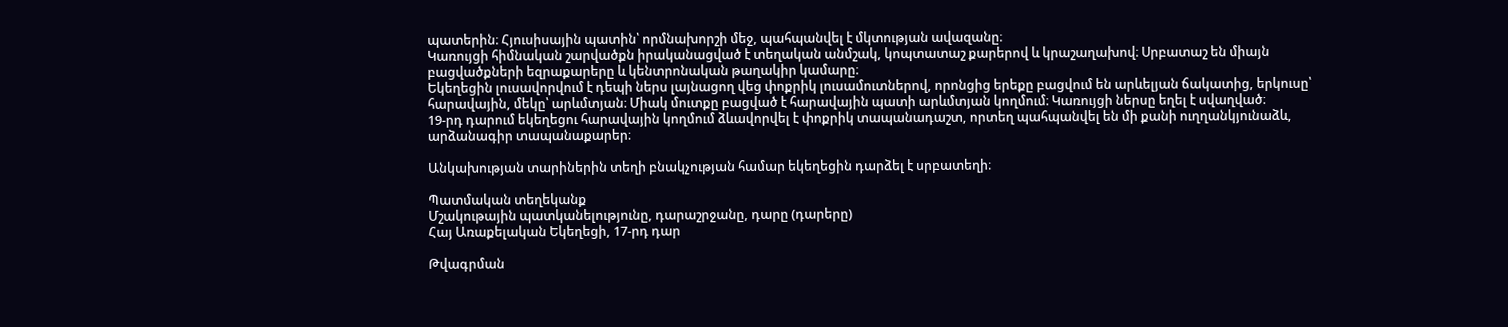պատերին։ Հյուսիսային պատին՝ որմնախորշի մեջ, պահպանվել է մկտության ավազանը։
Կառույցի հիմնական շարվածքն իրականացված է տեղական անմշակ, կոպտատաշ քարերով և կրաշաղախով։ Սրբատաշ են միայն բացվածքների եզրաքարերը և կենտրոնական թաղակիր կամարը։
Եկեղեցին լուսավորվում է դեպի ներս լայնացող վեց փոքրիկ լուսամուտներով, որոնցից երեքը բացվում են արևելյան ճակատից, երկուսը՝ հարավային, մեկը՝ արևմտյան։ Միակ մուտքը բացված է հարավային պատի արևմտյան կողմում։ Կառույցի ներսը եղել է սվաղված։
19-րդ դարում եկեղեցու հարավային կողմում ձևավորվել է փոքրիկ տապանադաշտ, որտեղ պահպանվել են մի քանի ուղղանկյունաձև, արձանագիր տապանաքարեր։

Անկախության տարիներին տեղի բնակչության համար եկեղեցին դարձել է սրբատեղի։

Պատմական տեղեկանք
Մշակութային պատկանելությունը, դարաշրջանը, դարը (դարերը)
Հայ Առաքելական Եկեղեցի, 17-րդ դար

Թվագրման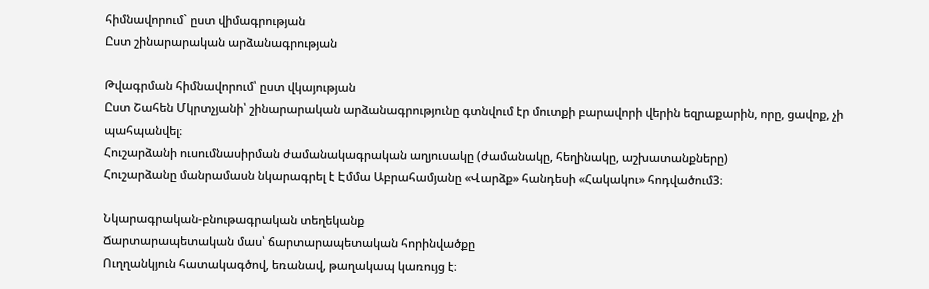հիմնավորում` ըստ վիմագրության
Ըստ շինարարական արձանագրության

Թվագրման հիմնավորում՝ ըստ վկայության
Ըստ Շահեն Մկրտչյանի՝ շինարարական արձանագրությունը գտնվում էր մուտքի բարավորի վերին եզրաքարին, որը, ցավոք, չի պահպանվել։
Հուշարձանի ուսումնասիրման ժամանակագրական աղյուսակը (ժամանակը, հեղինակը, աշխատանքները)
Հուշարձանը մանրամասն նկարագրել է Էմմա Աբրահամյանը «Վարձք» հանդեսի «Հակակու» հոդվածում3։

Նկարագրական-բնութագրական տեղեկանք
Ճարտարապետական մաս՝ ճարտարապետական հորինվածքը
Ուղղանկյուն հատակագծով, եռանավ, թաղակապ կառույց է։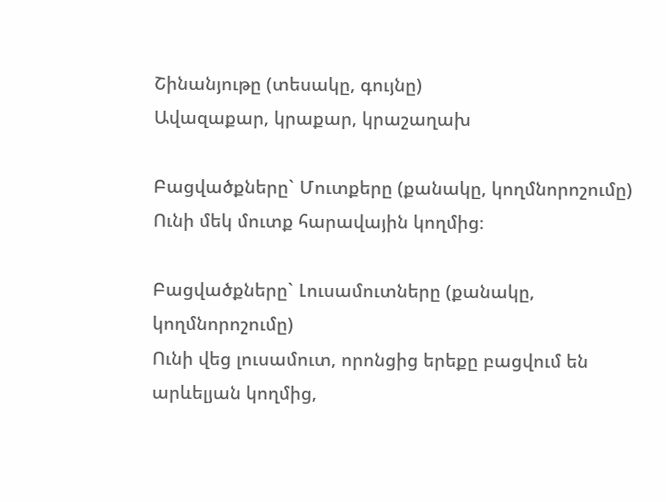Շինանյութը (տեսակը, գույնը)
Ավազաքար, կրաքար, կրաշաղախ

Բացվածքները` Մուտքերը (քանակը, կողմնորոշումը)
Ունի մեկ մուտք հարավային կողմից։

Բացվածքները` Լուսամուտները (քանակը, կողմնորոշումը)
Ունի վեց լուսամուտ, որոնցից երեքը բացվում են արևելյան կողմից,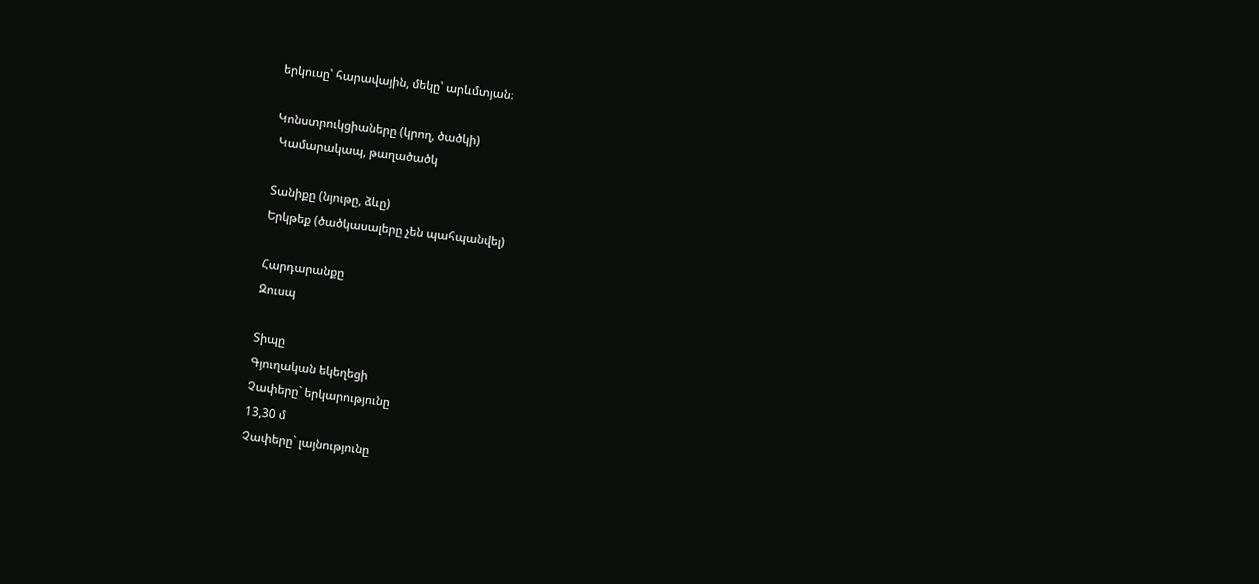երկուսը՝ հարավային, մեկը՝ արևմտյան։

Կոնստրուկցիաները (կրող, ծածկի)
 Կամարակապ, թաղածածկ

Տանիքը (նյութը, ձևը)
Երկթեք (ծածկասալերը չեն պահպանվել)

Հարդարանքը
Զուսպ

Տիպը
Գյուղական եկեղեցի
Չափերը` երկարությունը
13,30 մ
Չափերը` լայնությունը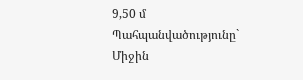9,50 մ
Պահպանվածությունը`
Միջին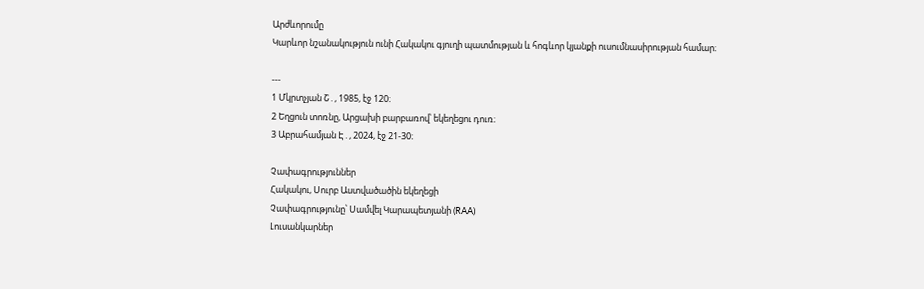Արժևորումը
Կարևոր նշանակություն ունի Հակակու գյուղի պատմության և հոգևոր կյանքի ուսումնասիրության համար։

---
1 Մկրտչյան Շ․, 1985, էջ 120։
2 Եղցուն տոռնը, Արցախի բարբառով՝ եկեղեցու դուռ։
3 Աբրահամյան Է․, 2024, էջ 21-30։

Չափագրություններ
Հակակու, Սուրբ Աստվածածին եկեղեցի
Չափագրությունը՝ Սամվել Կարապետյանի (RAA)
Լուսանկարներ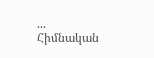...
Հիմնական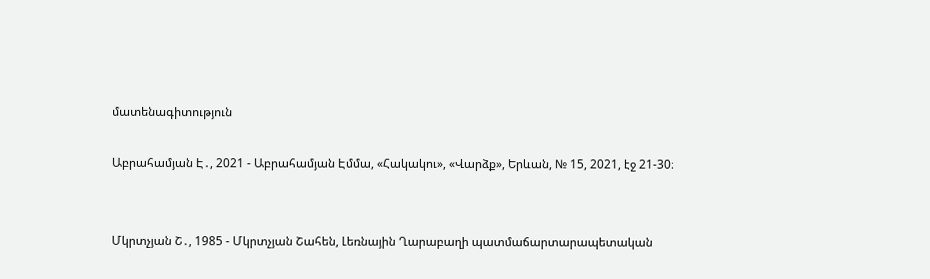մատենագիտություն

Աբրահամյան Է․, 2021 - Աբրահամյան Էմմա, «Հակակու», «Վարձք», Երևան, № 15, 2021, էջ 21-30։


Մկրտչյան Շ․, 1985 - Մկրտչյան Շահեն, Լեռնային Ղարաբաղի պատմաճարտարապետական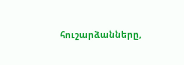հուշարձանները,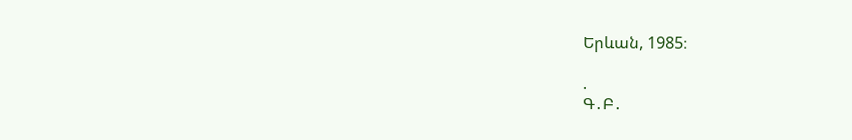Երևան, 1985։

.
Գ․Բ․